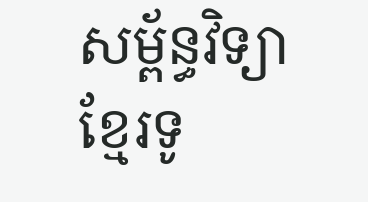សម្ព័ន្ធវិទ្យាខ្មែរទូ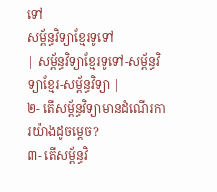ទៅ
សម្ព័ន្ធវិទ្យាខ្មែរទូទៅ
| សម្ព័ន្ធវិទ្យាខ្មែរទូទៅ-សម្ព័ន្ធវិទ្យាខ្មែរ-សម្ព័ន្ធវិទ្យា |
២- តើសម្ព័ន្ធវិទ្យាមានដំណើរការយ៉ាងដូចម្ដេច?
៣- តើសម្ព័ន្ធវិ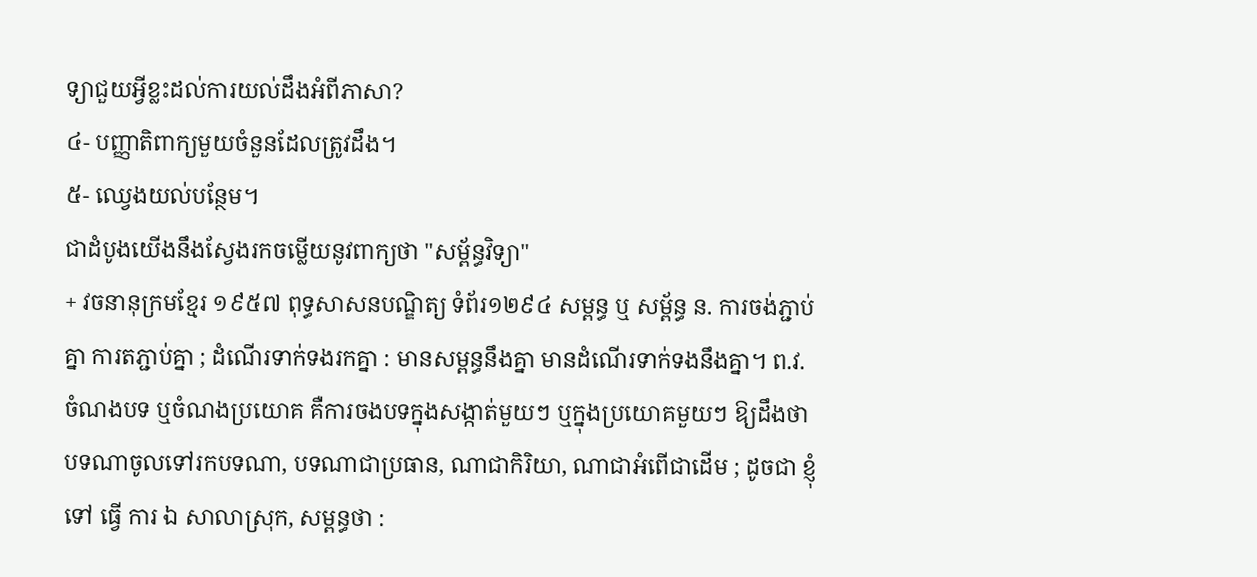ទ្យាជួយអ្វីខ្លះដល់ការយល់ដឹងអំពីភាសា?
៤- បញ្ញាតិពាក្យមួយចំនួនដែលត្រូវដឹង។
៥- ឈ្វេងយល់បន្ថែម។
ជាដំបូងយើងនឹងស្វែងរកចម្លើយនូវពាក្យថា "សម្ព័ន្ធវិទ្យា"
+ វចនានុក្រមខ្មែរ ១៩៥៧ ពុទ្ធសាសនបណ្ឌិត្យ ទំព័រ១២៩៤ សម្ពន្ធ ឬ សម្ព័ន្ធ ន. ការចង់ភ្ជាប់គ្នា ការតភ្ជាប់គ្នា ; ដំណើរទាក់ទងរកគ្នា : មានសម្ពន្ធនឹងគ្នា មានដំណើរទាក់ទងនឹងគ្នា។ ព.វ. ចំណងបទ ឬចំណងប្រយោគ គឺការចងបទក្នុងសង្កាត់មួយៗ ឬក្នុងប្រយោគមួយៗ ឱ្យដឹងថាបទណាចូលទៅរកបទណា, បទណាជាប្រធាន, ណាជាកិរិយា, ណាជាអំពើជាដើម ; ដូចជា ខ្ញុំ ទៅ ធ្វើ ការ ឯ សាលាស្រុក, សម្ពន្ធថា :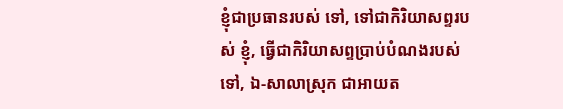ខ្ញុំជាប្រធានរបស់ ទៅ, ទៅជាកិរិយាសព្ទរបស់ ខ្ញុំ, ធ្វើជាកិរិយាសព្ទប្រាប់បំណងរបស់ទៅ, ឯ-សាលាស្រុក ជាអាយត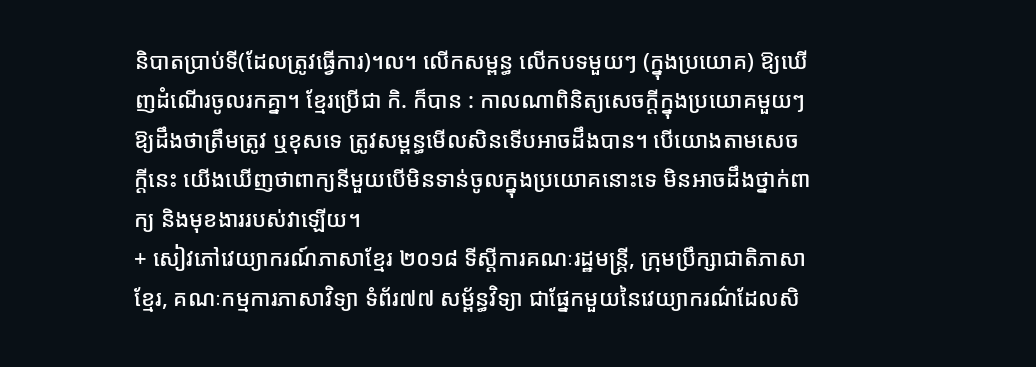និបាតប្រាប់ទី(ដែលត្រូវធ្វើការ)។ល។ លើកសម្ពន្ធ លើកបទមួយៗ (ក្នុងប្រយោគ) ឱ្យឃើញដំណើរចូលរកគ្នា។ ខ្មែរប្រើជា កិ. ក៏បាន : កាលណាពិនិត្យសេចក្ដីក្នុងប្រយោគមួយៗ ឱ្យដឹងថាត្រឹមត្រូវ ឬខុសទេ ត្រូវសម្ពន្ធមើលសិនទើបអាចដឹងបាន។ បើយោងតាមសេចក្ដីនេះ យើងឃើញថាពាក្យនីមួយបើមិនទាន់ចូលក្នុងប្រយោគនោះទេ មិនអាចដឹងថ្នាក់ពាក្យ និងមុខងាររបស់វាឡើយ។
+ សៀវភៅវេយ្យាករណ៍ភាសាខ្មែរ ២០១៨ ទីស្ដីការគណៈរដ្ឋមន្ត្រី, ក្រុមប្រឹក្សាជាតិភាសាខ្មែរ, គណៈកម្មការភាសាវិទ្យា ទំព័រ៧៧ សម្ព័ន្ធវិទ្យា ជាផ្នែកមួយនៃវេយ្យាករណ៌ដែលសិ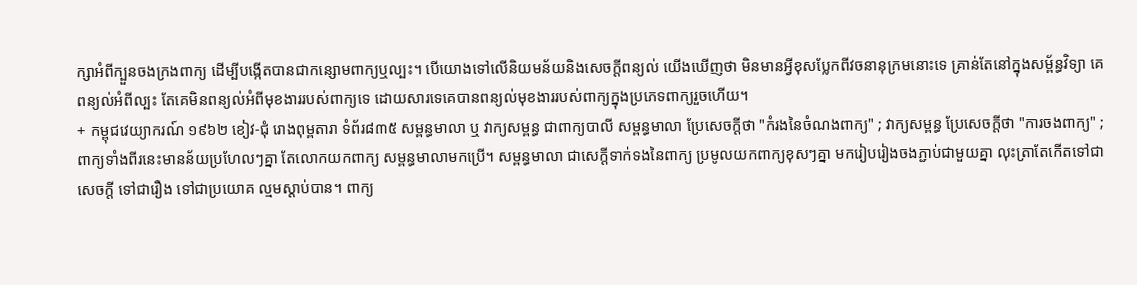ក្សាអំពីក្បួនចងក្រងពាក្យ ដើម្បីបង្កើតបានជាកន្សោមពាក្យឬល្បះ។ បើយោងទៅលើនិយមន័យនិងសេចក្ដីពន្យល់ យើងឃើញថា មិនមានអ្វីខុសប្លែកពីវចនានុក្រមនោះទេ គ្រាន់តែនៅក្នុងសម្ព័ន្ធវិទ្យា គេពន្យល់អំពីល្បះ តែគេមិនពន្យល់អំពីមុខងាររបស់ពាក្យទេ ដោយសារទេគេបានពន្យល់មុខងាររបស់ពាក្យក្នុងប្រភេទពាក្យរួចហើយ។
+ កម្ពុជវេយ្យាករណ៍ ១៩៦២ ខៀវ-ជុំ រោងពុម្ពតារា ទំព័រ៨៣៥ សម្ពន្ធមាលា ឬ វាក្យសម្ពន្ធ ជាពាក្យបាលី សម្ពន្ធមាលា ប្រែសេចក្ដីថា "កំរងនៃចំណងពាក្យ" ; វាក្យសម្ពន្ធ ប្រែសេចក្ដីថា "ការចងពាក្យ" ; ពាក្យទាំងពីរនេះមានន័យប្រហែលៗគ្នា តែលោកយកពាក្យ សម្ពន្ធមាលាមកប្រើ។ សម្ពន្ធមាលា ជាសេក្ដីទាក់ទងនៃពាក្យ ប្រមូលយកពាក្យខុសៗគ្នា មករៀបរៀងចងភ្ជាប់ជាមួយគ្នា លុះត្រាតែកើតទៅជាសេចក្ដី ទៅជារឿង ទៅជាប្រយោគ ល្មមស្ដាប់បាន។ ពាក្យ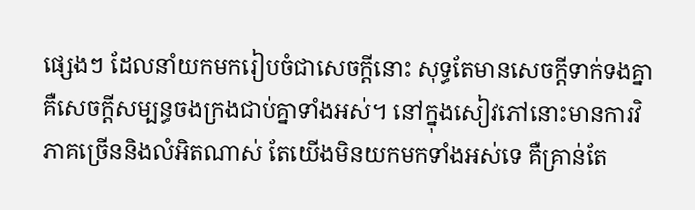ផ្សេងៗ ដែលនាំយកមករៀបចំជាសេចក្ដីនោះ សុទ្ធតែមានសេចក្ដីទាក់ទងគ្នា គឺសេចក្ដីសម្បន្ធចងក្រងជាប់គ្នាទាំងអស់។ នៅក្នុងសៀវភៅនោះមានការវិភាគច្រើននិងលំអិតណាស់ តែយើងមិនយកមកទាំងអស់ទេ គឺគ្រាន់តែ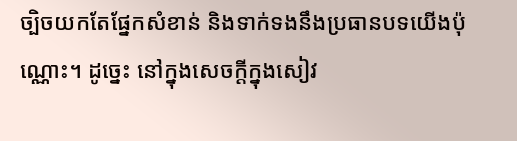ច្បិចយកតែផ្នែកសំខាន់ និងទាក់ទងនឹងប្រធានបទយើងប៉ុណ្ណោះ។ ដូច្នេះ នៅក្នុងសេចក្ដីក្នុងសៀវ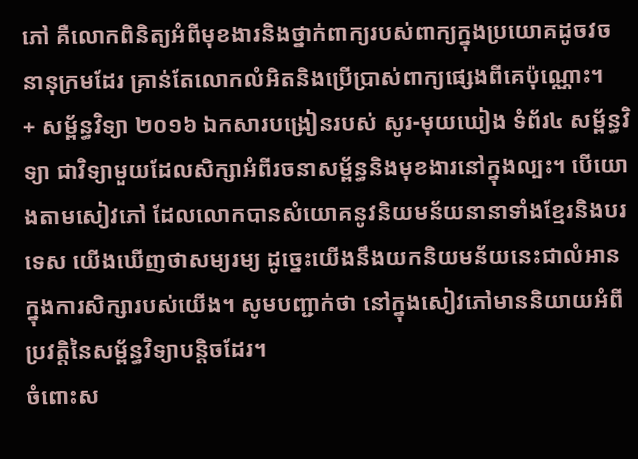ភៅ គឺលោកពិនិត្យអំពីមុខងារនិងថ្នាក់ពាក្យរបស់ពាក្យក្នុងប្រយោគដូចវចនានុក្រមដែរ គ្រាន់តែលោកលំអិតនិងប្រើប្រាស់ពាក្យផ្សេងពីគេប៉ុណ្ណោះ។
+ សម្ព័ន្ធវិទ្យា ២០១៦ ឯកសារបង្រៀនរបស់ សូរ-មុយឃៀង ទំព័រ៤ សម្ព័ន្ធវិទ្យា ជាវិទ្យាមួយដែលសិក្សាអំពីរចនាសម្ព័ន្ធនិងមុខងារនៅក្នុងល្បះ។ បើយោងតាមសៀវភៅ ដែលលោកបានសំយោគនូវនិយមន័យនានាទាំងខ្មែរនិងបរទេស យើងឃើញថាសម្យរម្យ ដូច្នេះយើងនឹងយកនិយមន័យនេះជាលំអានក្នុងការសិក្សារបស់យើង។ សូមបញ្ជាក់ថា នៅក្នុងសៀវភៅមាននិយាយអំពីប្រវត្តិនៃសម្ព័ន្ធវិទ្យាបន្តិចដែរ។
ចំពោះស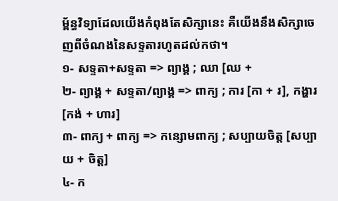ម្ព័ន្ធវិទ្យាដែលយើងកំពុងតែសិក្សានេះ គឺយើងនឹងសិក្សាចេញពីចំណងនៃសទ្ទតារហូតដល់កថា។
១- សទ្ទតា+សទ្ទតា => ព្យាង្គ ; ឈា [ឈ +
២- ព្យាង្គ + សទ្ទតា/ព្យាង្គ => ពាក្យ ; ការ [កា + រ], កង្ហារ [កង់ + ហារ]
៣- ពាក្យ + ពាក្យ => កន្សោមពាក្យ ; សប្បាយចិត្ត [សប្បាយ + ចិត្ត]
៤- ក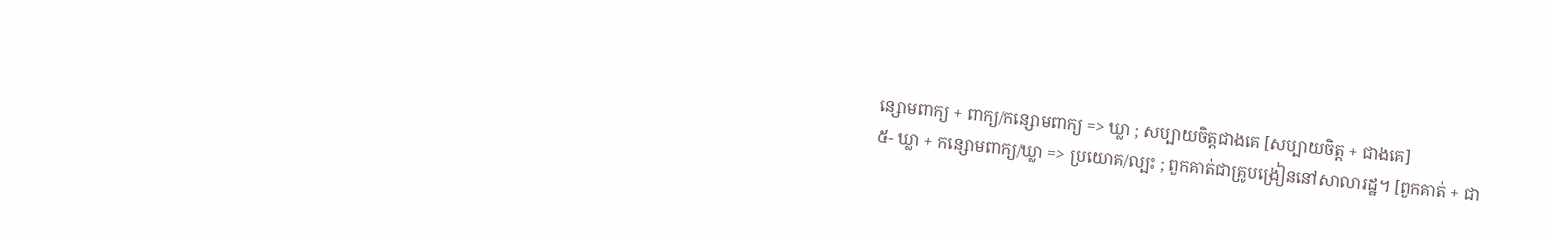ន្សោមពាក្យ + ពាក្យ/កន្សោមពាក្យ => ឃ្លា ; សប្បាយចិត្តជាងគេ [សប្បាយចិត្ត + ជាងគេ]
៥- ឃ្លា + កន្សោមពាក្យ/ឃ្លា => ប្រយោគ/ល្បះ ; ពួកគាត់ជាគ្រូបង្រៀននៅសាលារដ្ឋ។ [ពួកគាត់ + ជា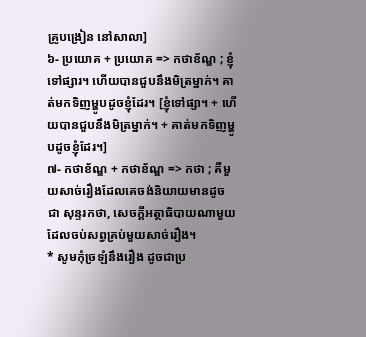គ្រូបង្រៀន នៅសាលា]
៦- ប្រយោគ + ប្រយោគ => កថាខ័ណ្ឌ ; ខ្ញុំទៅផ្សារ។ ហើយបានជួបនឹងមិត្រម្នាក់។ គាត់មកទិញម្ហូបដូចខ្ញុំដែរ។ [ខ្ញុំទៅផ្សា។ + ហើយបានជួបនឹងមិត្រម្នាក់។ + គាត់មកទិញម្ហូបដូចខ្ញុំដែរ។]
៧- កថាខ័ណ្ឌ + កថាខ័ណ្ឌ => កថា ; គឺមួយសាច់រឿងដែលគេចង់និយាយមានដូចជា សុន្ទរកថា, សេចក្ដីអត្ថាធិបាយណាមួយ ដែលចប់សព្វគ្រប់មួយសាច់រឿង។
* សូមកុំច្រឡំនឹងរឿង ដូចជាប្រ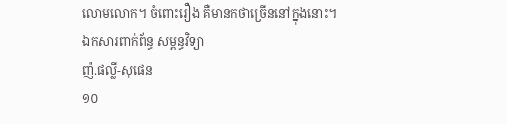លោមលោក។ ចំពោះរឿង គឺមានកថាច្រើននៅក្នុងនោះ។
ឯកសារពាក់ព័ន្ធ សម្ពន្ធវិទ្យា
ញ៉.ផល្លី-សុផេន
១០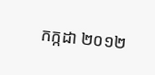កក្កដា ២០១២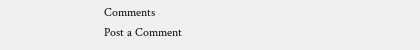Comments
Post a Comment